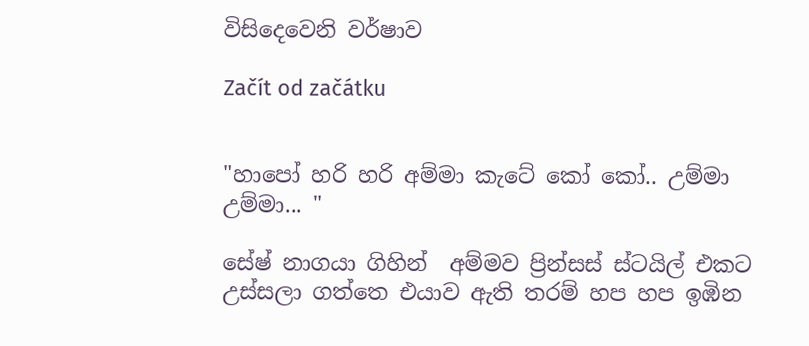විසිදෙවෙනි වර්ෂාව

Začít od začátku


"හාපෝ හරි හරි අම්මා කැටේ කෝ කෝ.. උම්මා උම්මා... "

සේෂ් නාගයා ගිහින්  අම්මව ප්‍රින්සස් ස්ටයිල් එකට උස්සලා ගත්තෙ එයාව ඇති තරම් හප හප ඉඹින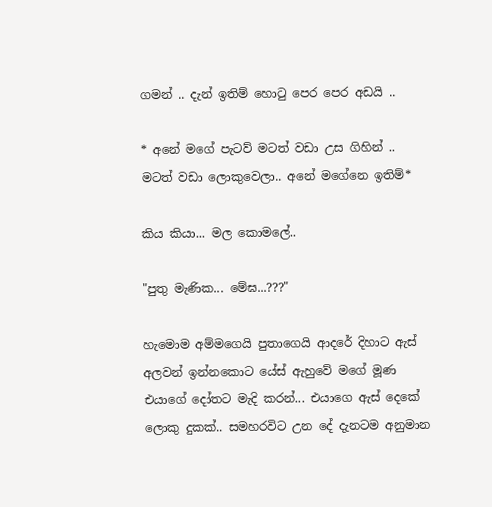ගමන් .. දැන් ඉතිම් හොටු පෙර පෙර අඩයි ..

* අනේ මගේ පැටව් මටත් වඩා උස ගිහින් .. මටත් වඩා ලොකුවෙලා.. අනේ මගේනෙ ඉතිම්*

කිය කියා... මල කොමලේ..

"පුතු මැණික... මේඝ...???"

හැමොම අම්මගෙයි පුතාගෙයි ආදරේ දිහාට ඇස් අලවන් ඉන්නකොට යේස් ඇහුවේ මගේ මූණ එයාගේ දෝතට මැදි කරන්... එයාගෙ ඇස් දෙකේ ලොකු දුකක්.. සමහරවිට උන දේ දැනටම අනුමාන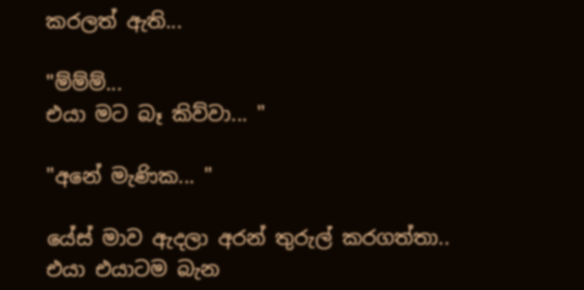කරලත් ඇති...

"ම්ම්ම්...
එයා මට බෑ කිව්වා... "

"අනේ මැණික... "

යේස් මාව ඇදලා අරන් තුරුල් කරගත්තා.. එයා එයාටම බැන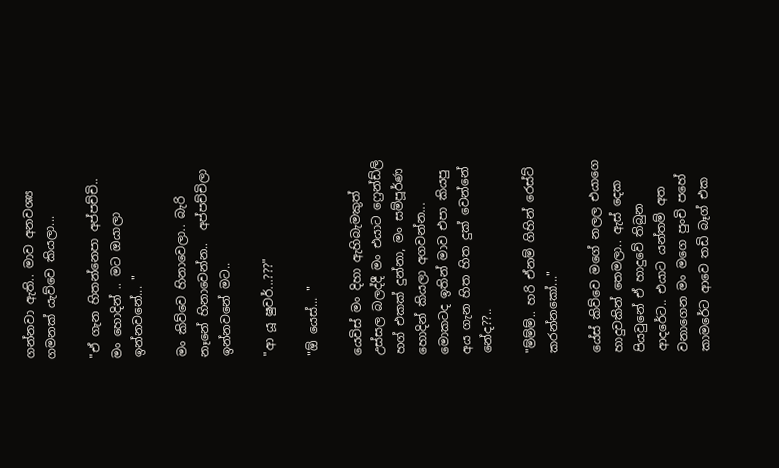ගන්නවා ඇති.. මාව අනවශ්‍ය ගමනක් යැව්වෙ කියලා...

"ඒ ගැන හිතන්නෙපා අප්පච්චි.. මං හොදින් .. මට ඔයාලා ඉන්නවනේ... "

මං කිව්වෙ හිනාවෙලා.. බැරි නෑනේ හිනාවෙන්න..  අප්පච්චිලා ඉන්නවනේ මට..

"ආ යූ ෂුවර්...???"

"ඕ යෙස්... "

යෙවිස් මං දිහා ඇහිබැමකුත් උස්සල බලද්දී මං එයාට ෆ්‍රෙන්ඩ්ලි හග් එකක් දුන්නා, මං සම්පූර්ණ හොදින් කියලා අගවන්න... මොකටද ඉතින් මාව එපා කියපු අය ගැන හිත හිත දුක් වෙන්නේ නේද??..

"ම්ම්ම්.. හරි ඒනම් ගිහින් රෙස්‍ට් කරන්නකෝ..."

යේස් කිව්වෙ මගේ නලල එයාගෙ හාදුවකින් තෙමලා.. ඇස් දෙක පියවුනේ ඒ හාදුවේ තිබුන ආදරේට.. එයාට යන්තම් අත වනාගෙන මං මගෙ පුංචි පහේ කාමරේට ආවෙ තඩි බෑග් එක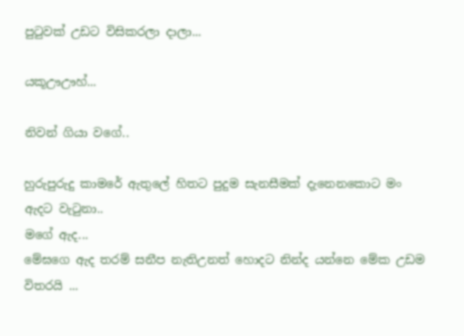පුටුවක් උඩට විසිකරලා දාලා...

යකූඌඌහ්...

නිවන් ගියා වගේ..

හුරුපුරුදු කාමරේ ඇතුලේ හිතට පුදුම සැනසීමක් දැනෙනකොට මං ඇදට වැටුනා..
මගේ ඇද...
මේඝගෙ ඇද තරම් සනීප නැතිඋනත් හොදට නින්ද යන්නෙ මේක උඩම විතරයි ...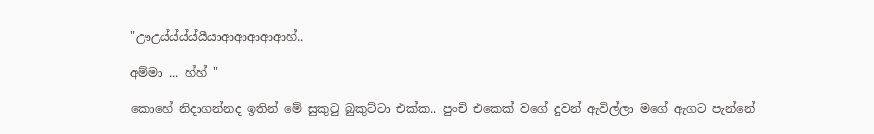"ඌඋය්ය්ය්ය්යීයාආආආආආහ්..

අම්මා ... හ්හ් "

කොහේ නිදාගන්නද ඉතින් මේ සුකුටු බුකුට්ටා එක්ක.. පුංචි එකෙක් වගේ දුවන් ඇවිල්ලා මගේ ඇගට පැන්නේ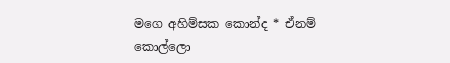මගෙ අහිම්සක කොන්ද * ඒනම් කොල්ලො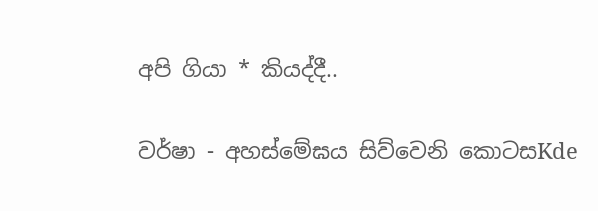අපි ගියා * කියද්දී..

වර්ෂා - අහස්මේඝය සිව්වෙනි කොටසKde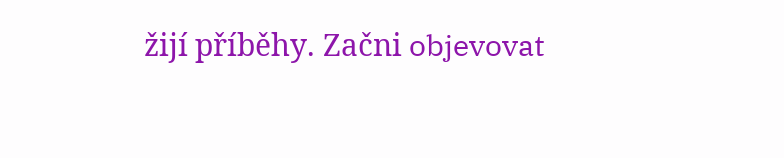žijí příběhy. Začni objevovat